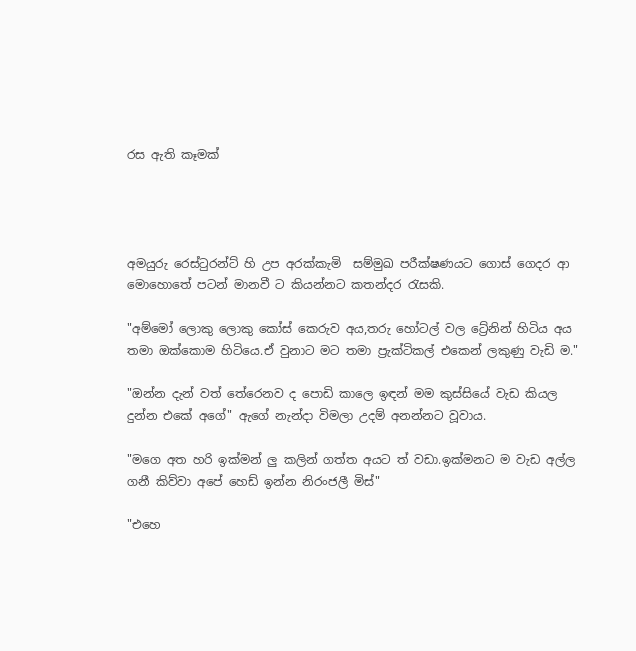රස ඇති කෑමක්




අමයුරු රෙස්ටුරන්ට් හි උප අරක්කැමි  සම්මුඛ පරීක්ෂණයට ගොස් ගෙදර ආ මොහොතේ පටන් මානවී ට කියන්නට කතන්දර රැසකි.

"අම්මෝ ලොකු ලොකු කෝස් කෙරුව අය,තරු හෝටල් වල ට්‍රේනින් හිටිය අය තමා ඔක්කොම හිටියෙ.ඒ වුනාට මට තමා ප්‍රැක්ටිකල් එකෙන් ලකුණු වැඩි ම."

"ඔන්න දැන් වත් තේරෙනව ද පොඩි කාලෙ ඉඳන් මම කුස්සියේ වැඩ කියල දුන්න එකේ අගේ" ඇගේ නැන්දා විමලා උදම් අනන්නට වූවාය.

"මගෙ අත හරි ඉක්මන් ලු කලින් ගත්ත අයට ත් වඩා.ඉක්මනට ම වැඩ අල්ල ගනී කිව්වා අපේ හෙඩ් ඉන්න නිරංජලී මිස්"

"එහෙ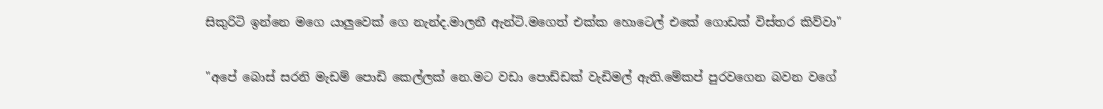සිකුරිටි ඉන්නෙ මගෙ යාලුවෙක් ගෙ නැන්ද.මාලනී ඇන්ටි.මගෙත් එක්ක හොටෙල් එකේ ගොඩක් විස්තර කිව්වා"

"අපේ බොස් සරනි මැඩම් පොඩි කෙල්ලක් නෙ.මට වඩා පොඩ්ඩක් වැඩිමල් ඇති.මේකප් පුරවගෙන බවන වගේ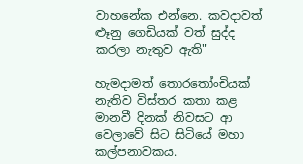වාහනේක එන්නෙ. කවදාවත් ළූනු ගෙඩියක් වත් සුද්ද කරලා නැතුව ඇති"

හැමදාමත් තොරතෝංචියක් නැතිව විස්තර කතා කළ මානවී දිනක් නිවසට ආ වෙලාවේ සිට සිටියේ මහා කල්පනාවකය.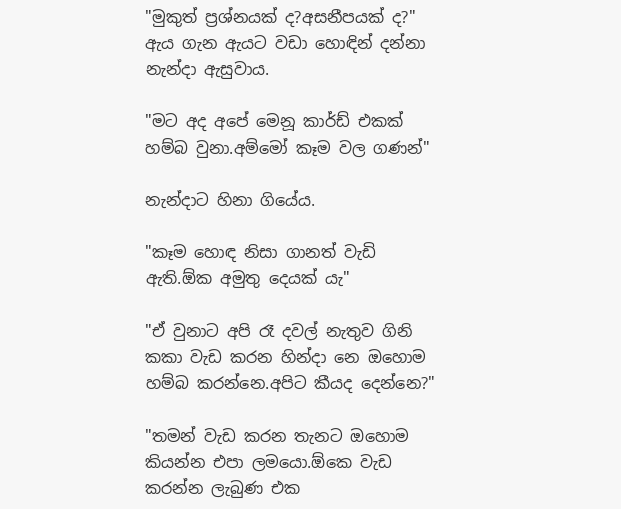"මුකුත් ප්‍රශ්නයක් ද?අසනීපයක් ද?" ඇය ගැන ඇයට වඩා හොඳින් දන්නා නැන්දා ඇසුවාය.

"මට අද අපේ මෙනූ කාර්ඩ් එකක් හම්බ වුනා.අම්මෝ කෑම වල ගණන්"

නැන්දාට හිනා ගියේය.

"කෑම හොඳ නිසා ගානත් වැඩි ඇති.ඕක අමුතු දෙයක් යැ"

"ඒ වුනාට අපි රෑ දවල් නැතුව ගිනි කකා වැඩ කරන හින්දා නෙ ඔහොම හම්බ කරන්නෙ.අපිට කීයද දෙන්නෙ?"

"තමන් වැඩ කරන තැනට ඔහොම කියන්න එපා ලමයො.ඕකෙ වැඩ කරන්න ලැබුණ එක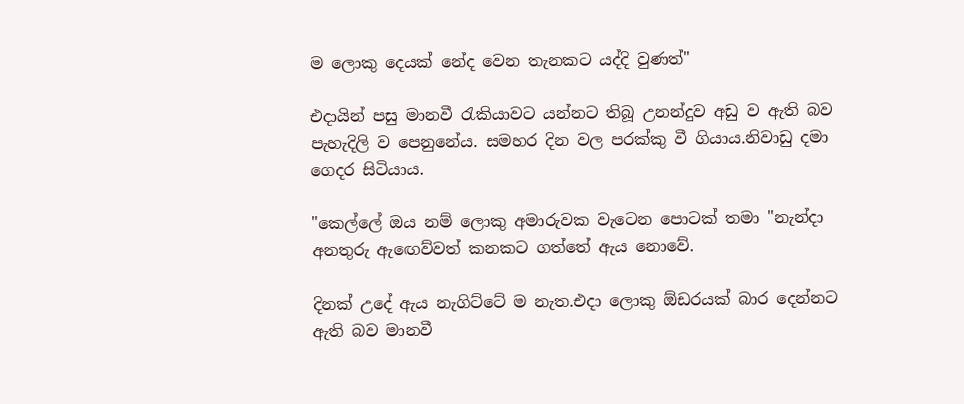ම ලොකු දෙයක් නේද වෙන තැනකට යද්දි වුණත්"

එදායින් පසු මානවී රැකියාවට යන්නට තිබූ උනන්දුව අඩු ව ඇති බව පැහැදිලි ව පෙනුනේය. සමහර දින වල පරක්කු වී ගියාය.නිවාඩු දමා ගෙදර සිටියාය.

"කෙල්ලේ ඔය නම් ලොකු අමාරුවක වැටෙන පොටක් තමා "නැන්දා අනතුරු ඇඟෙව්වත් කනකට ගත්තේ ඇය නොවේ.

දිනක් උදේ ඇය නැගිට්ටේ ම නැත.එදා ලොකු ඕඩරයක් බාර දෙන්නට ඇති බව මානවී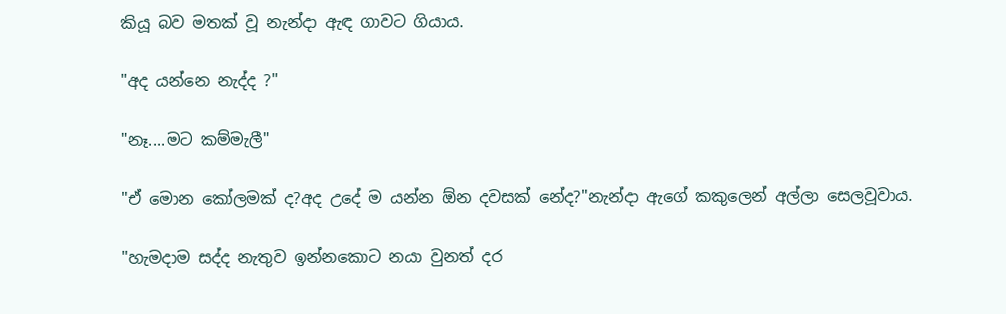කියූ බව මතක් වූ නැන්දා ඇඳ ගාවට ගියාය.

"අද යන්නෙ නැද්ද ?"

"නෑ....මට කම්මැලී"

"ඒ මොන කෝලමක් ද?අද උදේ ම යන්න ඕන දවසක් නේද?"නැන්දා ඇගේ කකුලෙන් අල්ලා සෙලවූවාය.

"හැමදාම සද්ද නැතුව ඉන්නකොට නයා වුනත් දර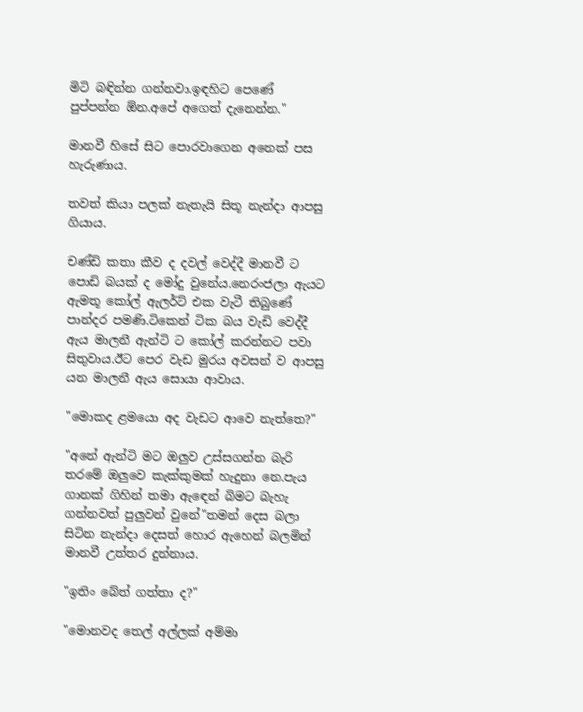මිටි බඳින්න ගන්නවා.ඉඳහිට පෙණේ පුප්පන්න ඕන.අපේ අගෙත් දැනෙන්න."

මානවී හිසේ සිට පොරවාගෙන අනෙක් පස හැරුණාය.

තවත් කියා පලක් නැතැයි සිතූ නැන්දා ආපසු ගියාය.

චණ්ඩි කතා කීව ද දවල් වෙද්දී මානවී ට පොඩි බයක් ද මෝදු වුනේය.නෙරංජලා ඇයට ඇමතූ කෝල් ඇලර්ට් එක වැටී තිබුණේ පාන්දර පමණි.ටිකෙන් ටික බය වැඩි වෙද්දී ඇය මාලනී ඇන්ටි ට කෝල් කරන්නට පවා සිතුවාය.ඊට පෙර වැඩ මුරය අවසන් ව ආපසු යන මාලනී ඇය සොයා ආවාය.

"මොකද ළමයො අද වැඩට ආවෙ නැත්තෙ?"

"අනේ ඇන්ටි මට ඔලුව උස්සගන්න බැරි තරමේ ඔලුවෙ කැක්කුමක් හැදුනා නෙ.පැය ගානක් ගිහින් තමා ඇඳෙන් බිමට බැහැ ගන්නවත් පුලුවන් වුනේ"තමන් දෙස බලා සිටින නැන්දා දෙසත් හොර ඇහෙන් බලමින් මානවී උත්තර දුන්නාය.

"ඉතිං බේත් ගත්තා ද?"

"මොනවද තෙල් අල්ලක් අම්මා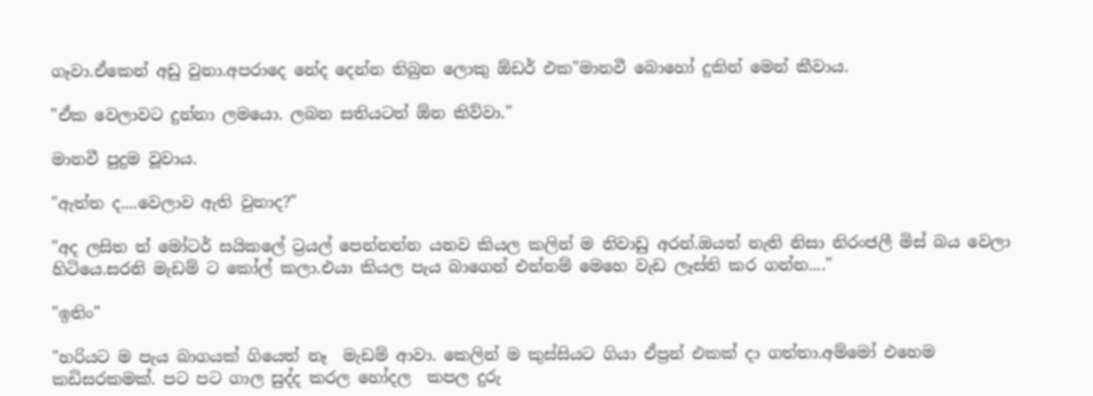ගෑවා.ඒකෙන් අඩු වුනා.අපරාදෙ නේද දෙන්න තිබුන ලොකු ඕඩර් එක"මානවී බොහෝ දුකින් මෙන් කීවාය.

"ඒක වෙලාවට දුන්නා ලමයො. ලබන සතියටත් ඕන කිව්වා."

මානවී පුදුම වූවාය.

"ඇත්ත ද....වෙලාව ඇති වුනාද?"

"අද ලසිත ත් මෝටර් සයිකලේ ට්‍රයල් පෙන්නන්න යනව කියල කලින් ම නිවාඩු අරන්.ඔයත් නැති නිසා නිරංජලී මිස් බය වෙලා හිටියෙ.සරනි මැඩම් ට කෝල් කලා.එයා කියල පැය බාගෙන් එන්නම් මෙහෙ වැඩ ලෑස්ති කර ගන්න...."

"ඉතිං"

"හරියට ම පැය බාගයක් ගියෙත් නෑ  මැඩම් ආවා. කෙලින් ම කුස්සියට ගියා ඒප්‍රන් එකක් දා ගත්තා.අම්මෝ එහෙම කඩිසරකමක්. පට පට ගාල සුද්ද කරල හෝදල  කපල දුරු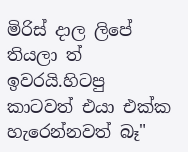මිරිස් දාල ලිපේ තියලා ත් ඉවරයි.හිටපු කාටවත් එයා එක්ක හැරෙන්නවත් බෑ"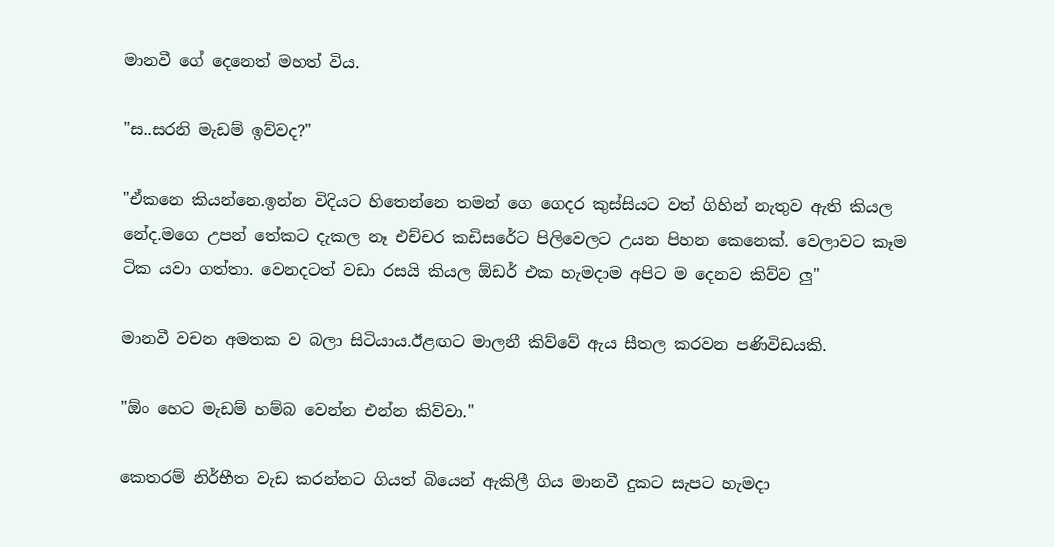මානවී ගේ දෙනෙත් මහත් විය.

"ස..සරනි මැඩම් ඉව්වද?"

"ඒකනෙ කියන්නෙ.ඉන්න විදියට හිතෙන්නෙ තමන් ගෙ ගෙදර කුස්සියට වත් ගිහින් නැතුව ඇති කියල නේද.මගෙ උපන් තේකට දැකල නෑ එච්චර කඩිසරේට පිලිවෙලට උයන පිහන කෙනෙක්. වෙලාවට කෑම ටික යවා ගත්තා. වෙනදටත් වඩා රසයි කියල ඕඩර් එක හැමදාම අපිට ම දෙනව කිව්ව ලු"

මානවී වචන අමතක ව බලා සිටියාය.ඊළඟට මාලනී කිව්වේ ඇය සීතල කරවන පණිවිඩයකි.

"ඕං හෙට මැඩම් හම්බ වෙන්න එන්න කිව්වා."

කෙතරම් නිර්භීත වැඩ කරන්නට ගියත් බියෙන් ඇකිලී ගිය මානවී දුකට සැපට හැමදා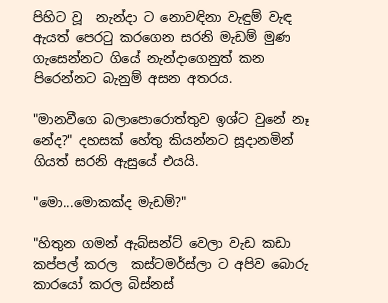පිහිට වූ  නැන්දා ට නොවඳිනා වැඳුම් වැඳ ඇයත් පෙරටු කරගෙන සරනි මැඩම් මුණ ගැසෙන්නට ගියේ නැන්දාගෙනුත් කන පිරෙන්නට බැනුම් අසන අතරය.

"මානවීගෙ බලාපොරොත්තුව ඉශ්ට වුනේ නෑ නේද?" දහසක් හේතු කියන්නට සූදානමින් ගියත් සරනි ඇසුයේ එයයි.

"මො...මොකක්ද මැඩම්?"

"හිතුන ගමන් ඇබ්සන්ට් වෙලා වැඩ කඩා කප්පල් කරල  කස්‍ටමර්ස්ලා ට අපිව බොරු කාරයෝ කරල බිස්නස්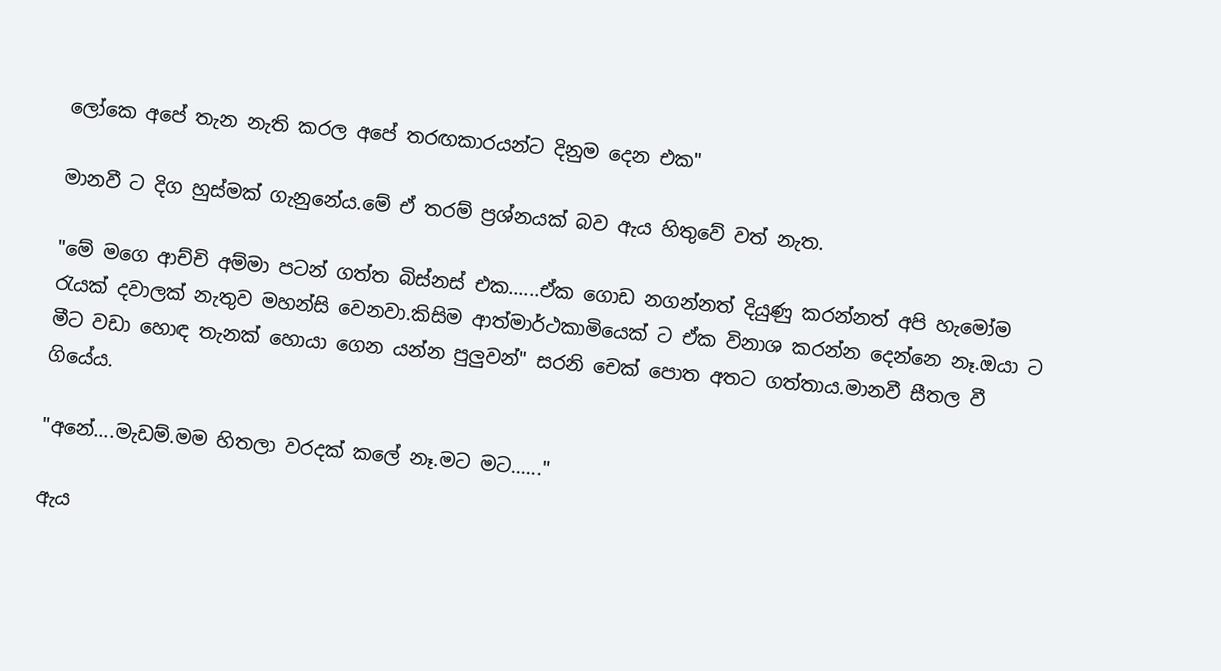ලෝකෙ අපේ තැන නැති කරල අපේ තරඟකාරයන්ට දිනුම දෙන එක"

මානවී ට දිග හුස්මක් ගැනුනේය.මේ ඒ තරම් ප්‍රශ්නයක් බව ඇය හිතුවේ වත් නැත.

"මේ මගෙ ආච්චි අම්මා පටන් ගත්ත බිස්නස් එක......ඒක ගොඩ නගන්නත් දියුණු කරන්නත් අපි හැමෝම රැයක් දවාලක් නැතුව මහන්සි වෙනවා.කිසිම ආත්මාර්ථකාමියෙක් ට ඒක විනාශ කරන්න දෙන්නෙ නෑ.ඔයා ට මීට වඩා හොඳ තැනක් හොයා ගෙන යන්න පුලුවන්" සරනි චෙක් පොත අතට ගත්තාය.මානවී සීතල වී ගියේය.

"අනේ....මැඩම්.මම හිතලා වරදක් කලේ නෑ.මට මට......"

ඇය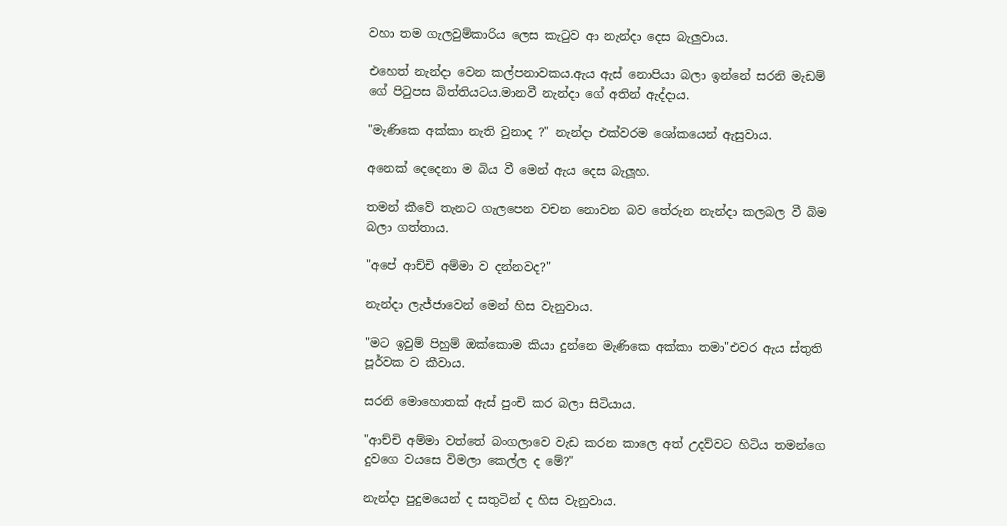වහා තම ගැලවුම්කාරිය ලෙස කැටුව ආ නැන්දා දෙස බැලුවාය.

එහෙත් නැන්දා වෙන කල්පනාවකය.ඇය ඇස් නොපියා බලා ඉන්නේ සරනි මැඩම් ගේ පිටුපස බිත්තියටය.මානවී නැන්දා ගේ අතින් ඇද්දාය.

"මැණිකෙ අක්කා නැති වුනාද ?" නැන්දා එක්වරම ශෝකයෙන් ඇසුවාය.

අනෙක් දෙදෙනා ම බිය වී මෙන් ඇය දෙස බැලූහ.

තමන් කීවේ තැනට ගැලපෙන වචන නොවන බව තේරුන නැන්දා කලබල වී බිම බලා ගත්තාය.

"අපේ ආච්චි අම්මා ව දන්නවද?"

නැන්දා ලැජ්ජාවෙන් මෙන් හිස වැනුවාය.

"මට ඉවුම් පිහුම් ඔක්කොම කියා දුන්නෙ මැණිකෙ අක්කා තමා"එවර ඇය ස්තුති පූර්වක ව කීවාය.

සරනි මොහොතක් ඇස් පුංචි කර බලා සිටියාය.

"ආච්චි අම්මා වත්තේ බංගලාවෙ වැඩ කරන කාලෙ අත් උදව්වට හිටිය තමන්ගෙ දුවගෙ වයසෙ විමලා කෙල්ල ද මේ?"

නැන්දා පුදුමයෙන් ද සතුටින් ද හිස වැනුවාය.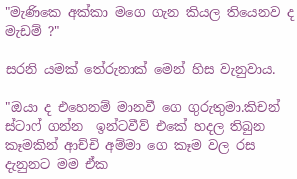"මැණිකෙ අක්කා මගෙ ගැන කියල තියෙනව ද මැඩම් ?"

සරනි යමක් තේරුනාක් මෙන් හිස වැනුවාය.

"ඔයා ද එහෙනම් මානවී ගෙ ගුරුතුමා.කිචන් ස්ටාෆ් ගන්න  ඉන්ටවීව් එකේ හදල තිබුන කෑමකින් ආච්චි අම්මා ගෙ කෑම වල රස දැනුනට මම ඒක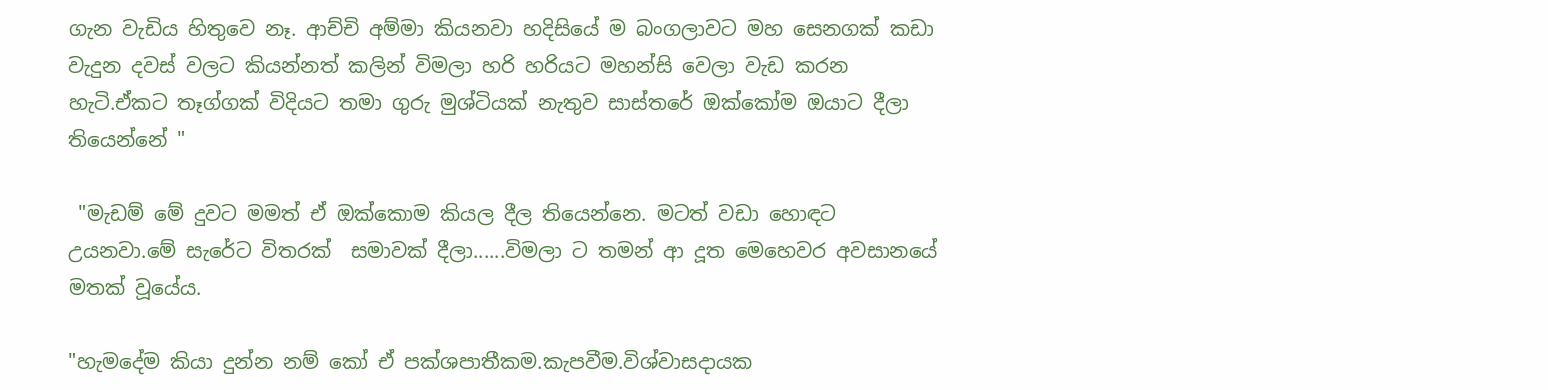ගැන වැඩිය හිතුවෙ නෑ. ආච්චි අම්මා කියනවා හදිසියේ ම බංගලාවට මහ සෙනගක් කඩා වැදුන දවස් වලට කියන්නත් කලින් විමලා හරි හරියට මහන්සි වෙලා වැඩ කරන හැටි.ඒකට තෑග්ගක් විදියට තමා ගුරු මුශ්‍ටියක් නැතුව සාස්තරේ ඔක්කෝම ඔයාට දීලා තියෙන්නේ "

 "මැඩම් මේ දුවට මමත් ඒ ඔක්කොම කියල දීල තියෙන්නෙ. මටත් වඩා හොඳට උයනවා.මේ සැරේට විතරක්  සමාවක් දීලා......විමලා ට තමන් ආ දූත මෙහෙවර අවසානයේ මතක් වූයේය.

"හැමදේම කියා දුන්න නම් කෝ ඒ පක්ශපාතීකම.කැපවීම.විශ්වාසදායක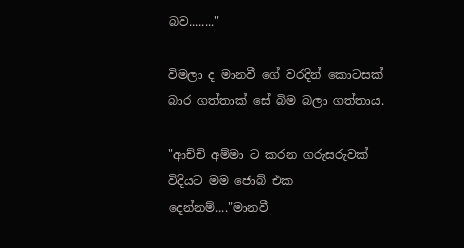බව........"

විමලා ද මානවී ගේ වරදින් කොටසක් බාර ගත්තාක් සේ බිම බලා ගත්තාය.

"ආච්චි අම්මා ට කරන ගරුසරුවක් විදියට මම ජොබ් එක දෙන්නම්...."මානවී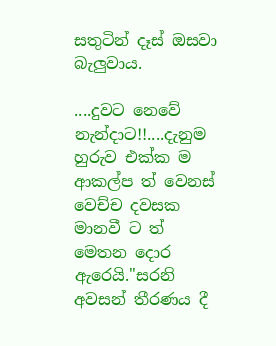සතුටින් දෑස් ඔසවා බැලුවාය.

....දුවට නෙවේ නැන්දාට!!....දැනුම හුරුව එක්ක ම ආකල්ප ත් වෙනස් වෙච්ච දවසක මානවී ට ත් මෙතන දොර ඇරෙයි."සරනි අවසන් තීරණය දී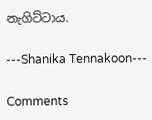නැගිට්ටාය.

---Shanika Tennakoon---

Comments